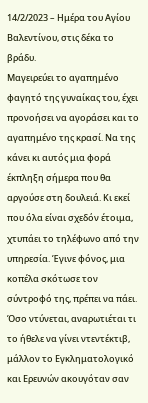14/2/2023 – Ημέρα του Αγίου Βαλεντίνου, στις δέκα το βράδυ.
Μαγειρεύει το αγαπημένο φαγητό της γυναίκας του, έχει προνοήσει να αγοράσει και το αγαπημένο της κρασί. Να της κάνει κι αυτός μια φορά έκπληξη σήμερα που θα αργούσε στη δουλειά. Κι εκεί που όλα είναι σχεδόν έτοιμα, χτυπάει το τηλέφωνο από την υπηρεσία. Έγινε φόνος, μια κοπέλα σκότωσε τον σύντροφό της, πρέπει να πάει. Όσο ντύνεται, αναρωτιέται τι το ήθελε να γίνει ντεντέκτιβ, μάλλον το Εγκληματολογικό και Ερευνών ακουγόταν σαν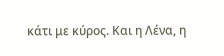κάτι με κύρος. Και η Λένα, η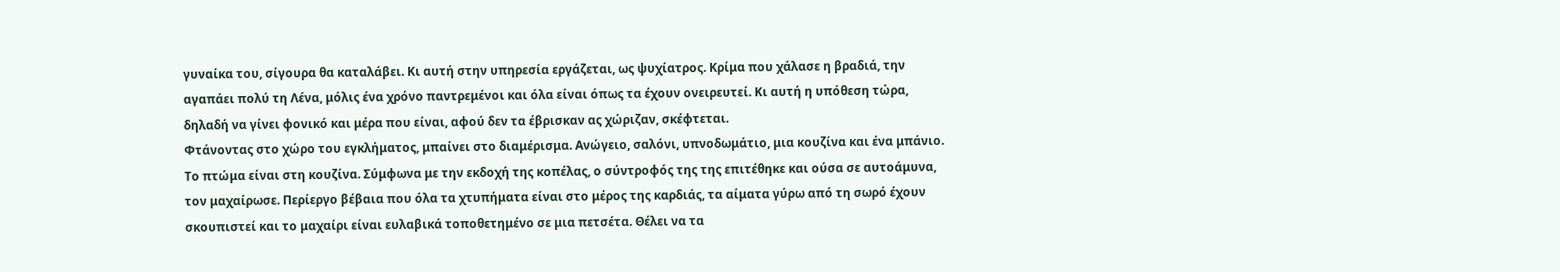γυναίκα του, σίγουρα θα καταλάβει. Κι αυτή στην υπηρεσία εργάζεται, ως ψυχίατρος. Κρίμα που χάλασε η βραδιά, την αγαπάει πολύ τη Λένα, μόλις ένα χρόνο παντρεμένοι και όλα είναι όπως τα έχουν ονειρευτεί. Κι αυτή η υπόθεση τώρα, δηλαδή να γίνει φονικό και μέρα που είναι, αφού δεν τα έβρισκαν ας χώριζαν, σκέφτεται.
Φτάνοντας στο χώρο του εγκλήματος, μπαίνει στο διαμέρισμα. Ανώγειο, σαλόνι, υπνοδωμάτιο, μια κουζίνα και ένα μπάνιο. Το πτώμα είναι στη κουζίνα. Σύμφωνα με την εκδοχή της κοπέλας, ο σύντροφός της της επιτέθηκε και ούσα σε αυτοάμυνα, τον μαχαίρωσε. Περίεργο βέβαια που όλα τα χτυπήματα είναι στο μέρος της καρδιάς, τα αίματα γύρω από τη σωρό έχουν σκουπιστεί και το μαχαίρι είναι ευλαβικά τοποθετημένο σε μια πετσέτα. Θέλει να τα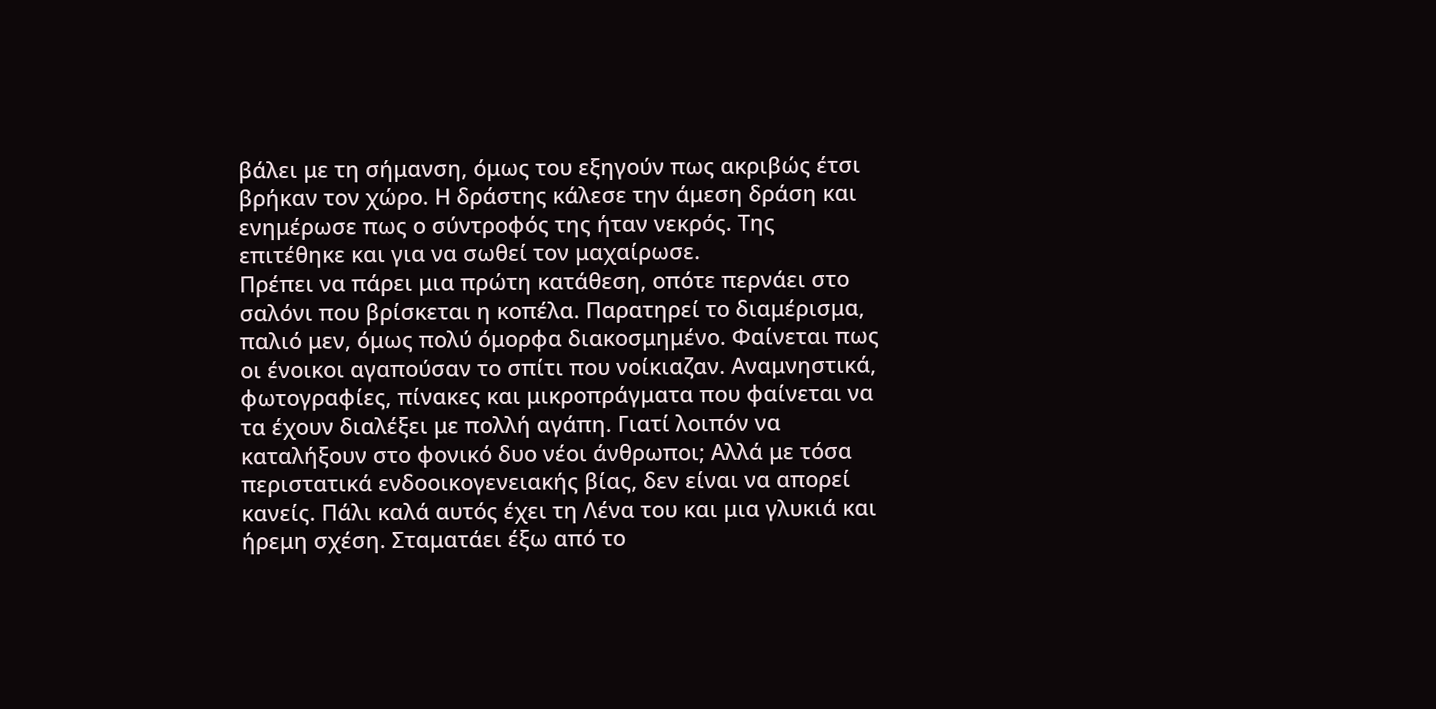βάλει με τη σήμανση, όμως του εξηγούν πως ακριβώς έτσι βρήκαν τον χώρο. Η δράστης κάλεσε την άμεση δράση και ενημέρωσε πως ο σύντροφός της ήταν νεκρός. Της επιτέθηκε και για να σωθεί τον μαχαίρωσε.
Πρέπει να πάρει μια πρώτη κατάθεση, οπότε περνάει στο σαλόνι που βρίσκεται η κοπέλα. Παρατηρεί το διαμέρισμα, παλιό μεν, όμως πολύ όμορφα διακοσμημένο. Φαίνεται πως οι ένοικοι αγαπούσαν το σπίτι που νοίκιαζαν. Αναμνηστικά, φωτογραφίες, πίνακες και μικροπράγματα που φαίνεται να τα έχουν διαλέξει με πολλή αγάπη. Γιατί λοιπόν να καταλήξουν στο φονικό δυο νέοι άνθρωποι; Αλλά με τόσα περιστατικά ενδοοικογενειακής βίας, δεν είναι να απορεί κανείς. Πάλι καλά αυτός έχει τη Λένα του και μια γλυκιά και ήρεμη σχέση. Σταματάει έξω από το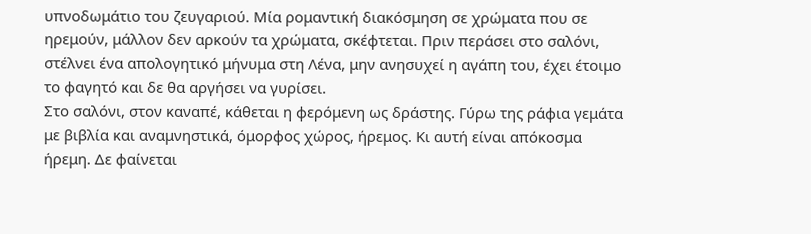υπνοδωμάτιο του ζευγαριού. Μία ρομαντική διακόσμηση σε χρώματα που σε ηρεμούν, μάλλον δεν αρκούν τα χρώματα, σκέφτεται. Πριν περάσει στο σαλόνι, στέλνει ένα απολογητικό μήνυμα στη Λένα, μην ανησυχεί η αγάπη του, έχει έτοιμο το φαγητό και δε θα αργήσει να γυρίσει.
Στο σαλόνι, στον καναπέ, κάθεται η φερόμενη ως δράστης. Γύρω της ράφια γεμάτα με βιβλία και αναμνηστικά, όμορφος χώρος, ήρεμος. Κι αυτή είναι απόκοσμα ήρεμη. Δε φαίνεται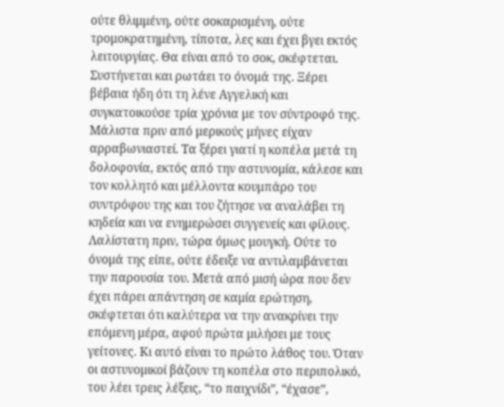ούτε θλιμμένη, ούτε σοκαρισμένη, ούτε τρομοκρατημένη, τίποτα, λες και έχει βγει εκτός λειτουργίας. Θα είναι από το σοκ, σκέφτεται. Συστήνεται και ρωτάει το όνομά της. Ξέρει βέβαια ήδη ότι τη λένε Αγγελική και συγκατοικούσε τρία χρόνια με τον σύντροφό της. Μάλιστα πριν από μερικούς μήνες είχαν αρραβωνιαστεί. Τα ξέρει γιατί η κοπέλα μετά τη δολοφονία, εκτός από την αστυνομία, κάλεσε και τον κολλητό και μέλλοντα κουμπάρο του συντρόφου της και του ζήτησε να αναλάβει τη κηδεία και να ενημερώσει συγγενείς και φίλους. Λαλίστατη πριν, τώρα όμως μουγκή. Ούτε το όνομά της είπε, ούτε έδειξε να αντιλαμβάνεται την παρουσία του. Μετά από μισή ώρα που δεν έχει πάρει απάντηση σε καμία ερώτηση, σκέφτεται ότι καλύτερα να την ανακρίνει την επόμενη μέρα, αφού πρώτα μιλήσει με τους γείτονες. Κι αυτό είναι το πρώτο λάθος του. Όταν οι αστυνομικοί βάζουν τη κοπέλα στο περιπολικό, του λέει τρεις λέξεις, “το παιχνίδι”, “έχασε”,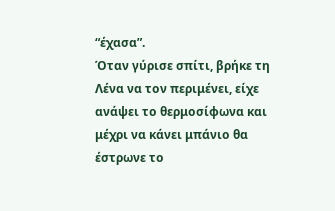“έχασα”.
Όταν γύρισε σπίτι, βρήκε τη Λένα να τον περιμένει, είχε ανάψει το θερμοσίφωνα και μέχρι να κάνει μπάνιο θα έστρωνε το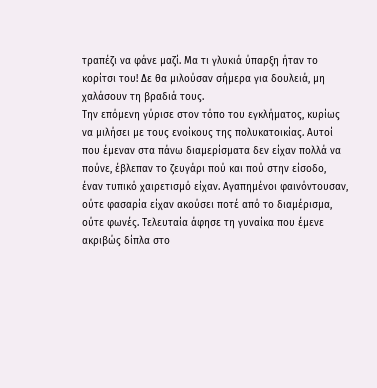τραπέζι να φάνε μαζί. Μα τι γλυκιά ύπαρξη ήταν το κορίτσι του! Δε θα μιλούσαν σήμερα για δουλειά, μη χαλάσουν τη βραδιά τους.
Την επόμενη γύρισε στον τόπο του εγκλήματος, κυρίως να μιλήσει με τους ενοίκους της πολυκατοικίας. Αυτοί που έμεναν στα πάνω διαμερίσματα δεν είχαν πολλά να πούνε, έβλεπαν το ζευγάρι πού και πού στην είσοδο, έναν τυπικό χαιρετισμό είχαν. Αγαπημένοι φαινόντουσαν, ούτε φασαρία είχαν ακούσει ποτέ από το διαμέρισμα, ούτε φωνές. Τελευταία άφησε τη γυναίκα που έμενε ακριβώς δίπλα στο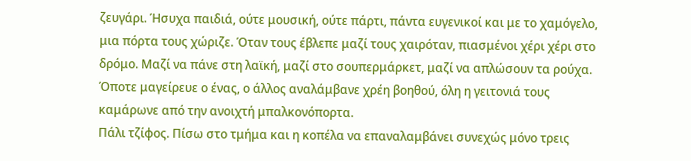ζευγάρι. Ήσυχα παιδιά, ούτε μουσική, ούτε πάρτι, πάντα ευγενικοί και με το χαμόγελο, μια πόρτα τους χώριζε. Όταν τους έβλεπε μαζί τους χαιρόταν, πιασμένοι χέρι χέρι στο δρόμο. Μαζί να πάνε στη λαϊκή, μαζί στο σουπερμάρκετ, μαζί να απλώσουν τα ρούχα. Όποτε μαγείρευε ο ένας, ο άλλος αναλάμβανε χρέη βοηθού, όλη η γειτονιά τους καμάρωνε από την ανοιχτή μπαλκονόπορτα.
Πάλι τζίφος. Πίσω στο τμήμα και η κοπέλα να επαναλαμβάνει συνεχώς μόνο τρεις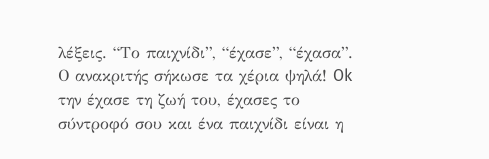λέξεις. “Το παιχνίδι”, “έχασε”, “έχασα”. Ο ανακριτής σήκωσε τα χέρια ψηλά! Ok την έχασε τη ζωή του, έχασες το σύντροφό σου και ένα παιχνίδι είναι η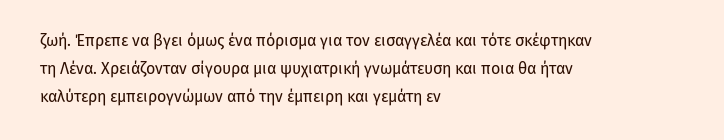ζωή. Έπρεπε να βγει όμως ένα πόρισμα για τον εισαγγελέα και τότε σκέφτηκαν τη Λένα. Χρειάζονταν σίγουρα μια ψυχιατρική γνωμάτευση και ποια θα ήταν καλύτερη εμπειρογνώμων από την έμπειρη και γεμάτη εν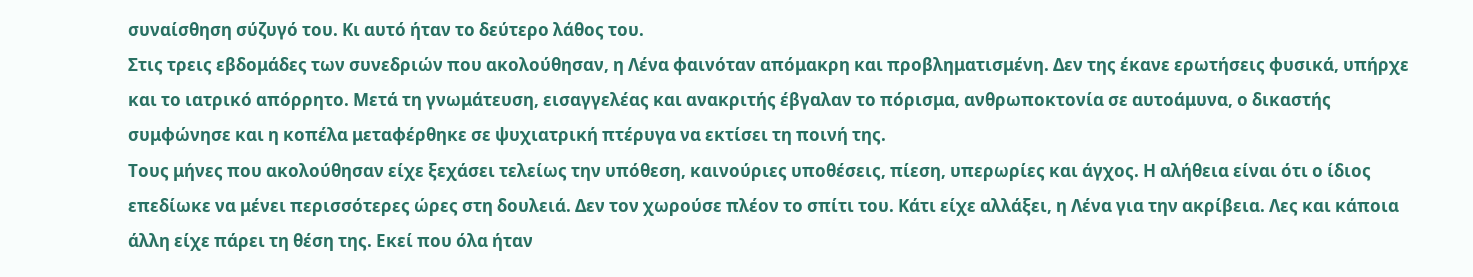συναίσθηση σύζυγό του. Κι αυτό ήταν το δεύτερο λάθος του.
Στις τρεις εβδομάδες των συνεδριών που ακολούθησαν, η Λένα φαινόταν απόμακρη και προβληματισμένη. Δεν της έκανε ερωτήσεις φυσικά, υπήρχε και το ιατρικό απόρρητο. Μετά τη γνωμάτευση, εισαγγελέας και ανακριτής έβγαλαν το πόρισμα, ανθρωποκτονία σε αυτοάμυνα, ο δικαστής συμφώνησε και η κοπέλα μεταφέρθηκε σε ψυχιατρική πτέρυγα να εκτίσει τη ποινή της.
Τους μήνες που ακολούθησαν είχε ξεχάσει τελείως την υπόθεση, καινούριες υποθέσεις, πίεση, υπερωρίες και άγχος. Η αλήθεια είναι ότι ο ίδιος επεδίωκε να μένει περισσότερες ώρες στη δουλειά. Δεν τον χωρούσε πλέον το σπίτι του. Κάτι είχε αλλάξει, η Λένα για την ακρίβεια. Λες και κάποια άλλη είχε πάρει τη θέση της. Εκεί που όλα ήταν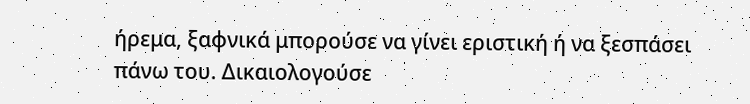ήρεμα, ξαφνικά μπορούσε να γίνει εριστική ή να ξεσπάσει πάνω του. Δικαιολογούσε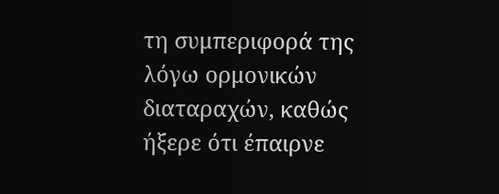τη συμπεριφορά της λόγω ορμονικών διαταραχών, καθώς ήξερε ότι έπαιρνε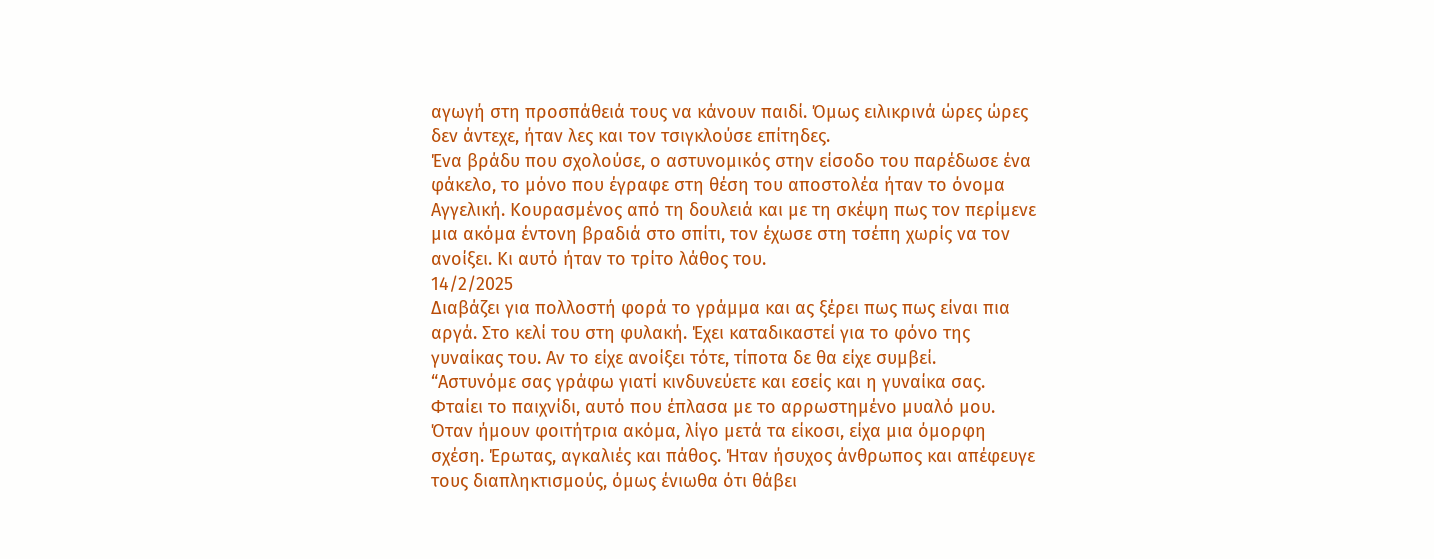αγωγή στη προσπάθειά τους να κάνουν παιδί. Όμως ειλικρινά ώρες ώρες δεν άντεχε, ήταν λες και τον τσιγκλούσε επίτηδες.
Ένα βράδυ που σχολούσε, ο αστυνομικός στην είσοδο του παρέδωσε ένα φάκελο, το μόνο που έγραφε στη θέση του αποστολέα ήταν το όνομα Αγγελική. Κουρασμένος από τη δουλειά και με τη σκέψη πως τον περίμενε μια ακόμα έντονη βραδιά στο σπίτι, τον έχωσε στη τσέπη χωρίς να τον ανοίξει. Κι αυτό ήταν το τρίτο λάθος του.
14/2/2025
Διαβάζει για πολλοστή φορά το γράμμα και ας ξέρει πως πως είναι πια αργά. Στο κελί του στη φυλακή. Έχει καταδικαστεί για το φόνο της γυναίκας του. Αν το είχε ανοίξει τότε, τίποτα δε θα είχε συμβεί.
“Αστυνόμε σας γράφω γιατί κινδυνεύετε και εσείς και η γυναίκα σας. Φταίει το παιχνίδι, αυτό που έπλασα με το αρρωστημένο μυαλό μου. Όταν ήμουν φοιτήτρια ακόμα, λίγο μετά τα είκοσι, είχα μια όμορφη σχέση. Έρωτας, αγκαλιές και πάθος. Ήταν ήσυχος άνθρωπος και απέφευγε τους διαπληκτισμούς, όμως ένιωθα ότι θάβει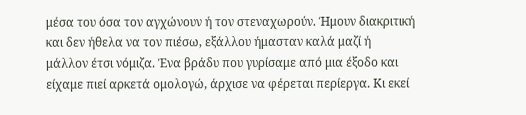μέσα του όσα τον αγχώνουν ή τον στεναχωρούν. Ήμουν διακριτική και δεν ήθελα να τον πιέσω, εξάλλου ήμασταν καλά μαζί ή μάλλον έτσι νόμιζα. Ένα βράδυ που γυρίσαμε από μια έξοδο και είχαμε πιεί αρκετά ομολογώ, άρχισε να φέρεται περίεργα. Κι εκεί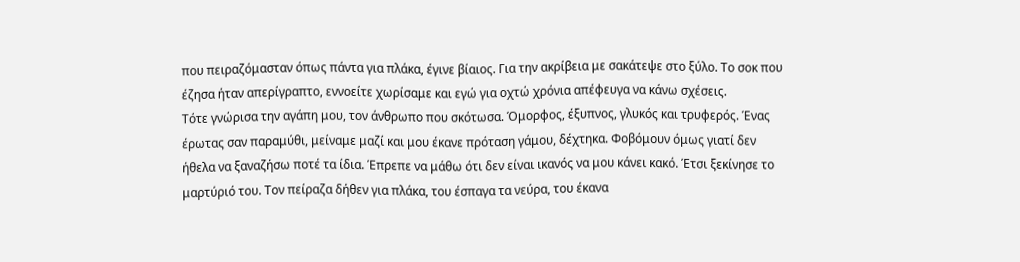που πειραζόμασταν όπως πάντα για πλάκα, έγινε βίαιος. Για την ακρίβεια με σακάτεψε στο ξύλο. Το σοκ που έζησα ήταν απερίγραπτο, εννοείτε χωρίσαμε και εγώ για οχτώ χρόνια απέφευγα να κάνω σχέσεις.
Τότε γνώρισα την αγάπη μου, τον άνθρωπο που σκότωσα. Όμορφος, έξυπνος, γλυκός και τρυφερός. Ένας έρωτας σαν παραμύθι, μείναμε μαζί και μου έκανε πρόταση γάμου, δέχτηκα. Φοβόμουν όμως γιατί δεν ήθελα να ξαναζήσω ποτέ τα ίδια. Έπρεπε να μάθω ότι δεν είναι ικανός να μου κάνει κακό. Έτσι ξεκίνησε το μαρτύριό του. Τον πείραζα δήθεν για πλάκα, του έσπαγα τα νεύρα, του έκανα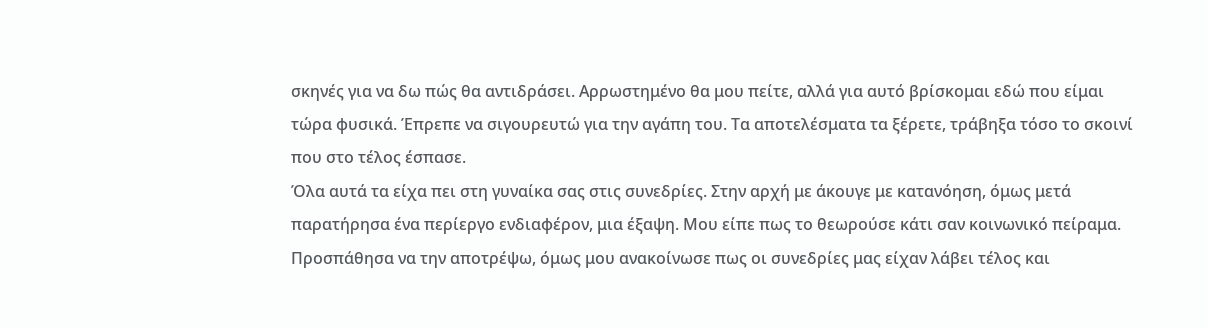σκηνές για να δω πώς θα αντιδράσει. Αρρωστημένο θα μου πείτε, αλλά για αυτό βρίσκομαι εδώ που είμαι τώρα φυσικά. Έπρεπε να σιγουρευτώ για την αγάπη του. Τα αποτελέσματα τα ξέρετε, τράβηξα τόσο το σκοινί που στο τέλος έσπασε.
Όλα αυτά τα είχα πει στη γυναίκα σας στις συνεδρίες. Στην αρχή με άκουγε με κατανόηση, όμως μετά παρατήρησα ένα περίεργο ενδιαφέρον, μια έξαψη. Μου είπε πως το θεωρούσε κάτι σαν κοινωνικό πείραμα. Προσπάθησα να την αποτρέψω, όμως μου ανακοίνωσε πως οι συνεδρίες μας είχαν λάβει τέλος και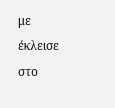με έκλεισε στο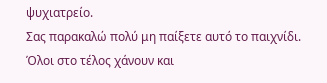ψυχιατρείο.
Σας παρακαλώ πολύ μη παίξετε αυτό το παιχνίδι. Όλοι στο τέλος χάνουν και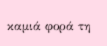καμιά φορά τη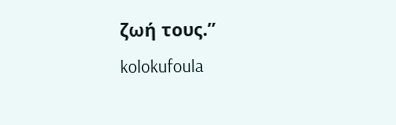ζωή τους.”
kolokufoula